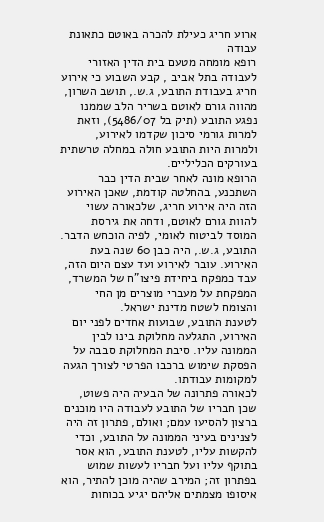ארוע חריג כעילת להכרה באוטם כתאונת עבודה
רופא מומחה מטעם בית הדין האזורי לעבודה בתל אביב , קבע השבוע כי אירוע חריג בעבודת התובע, ג.ש., תושב השרון, מהווה גורם לאוטם בשריר הלב שממנו נפגע התובע (תיק בל 5486/07), וזאת למרות גורמי סיכון שקדמו לאירוע, ולמרות היות התובע חולה במחלה טרשתית בעורקים הכליליים.
הרופא מונה לאחר שבית הדין כבר השתכנע, בהחלטה קודמת, שאכן האירוע הזה היה אירוע חריג, שלכאורה עשוי להוות גורם לאוטם, ודחה את גירסת המוסד לביטוח לאומי, לפיה הוכחש הדבר.
התובע, ג.ש., היה כבן 60 שנה בעת האירוע. עובר לאירוע ועד עצם היום הזה, עבד כמפקח ביחידת פיצו"ח של המשרד, המפקחת על מעברי מוצרים מן החי והצומח לשטח מדינת ישראל.
לטענת התובע, שבועות אחדים לפני יום האירוע, התגלעה מחלוקת בינו לבין הממונה עליו. סיבת המחלוקת סבבה על הפסקת שימוש ברכבו הפרטי לצורך הגעה למקומות עבודתו.
לכאורה פתרונה של הבעיה היה פשוט, שכן חבריו של התובע לעבודה היו מוכנים ברצון להסיעו עמם; ואולם, פתרון זה היה לצנינים בעיני הממונה על התובע, וכדי להקשות עליו, לטענת התובע, הוא אסר בתוקף עליו ועל חבריו לעשות שמוש בפתרון זה; המירב שהיה מוכן להתיר, הוא איסופו מצמתים אליהם יגיע בכוחות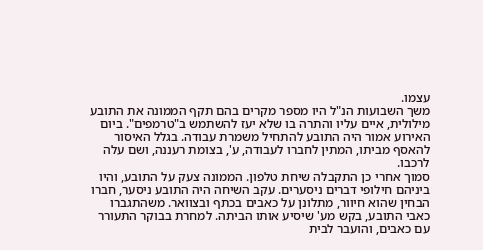עצמו.
משך השבועות הנ"ל היו מספר מקרים בהם תקף הממונה את התובע מילולית, איים עליו והתרה בו שלא יעז להשתמש ב"טרמפים". ביום האירוע אמור היה התובע להתחיל משמרת עבודה. בגלל האיסור להאסף מביתו, המתין לחברו לעבודה, ע', בצומת רעננה, ושם עלה לרכבו.
סמוך אחרי כן התקבלה שיחת טלפון. הממונה צעק על התובע, והיו ביניהם חילופי דברים ניסערים. עקב השיחה היה התובע ניסער, חברו הבחין שהוא חיוור, מתלונן על כאבים בכתף ובצוואר. משהתגברו כאבי התובע, בקש מע' שיסיע אותו הביתה. למחרת בבוקר התעורר עם כאבים, והועבר לבית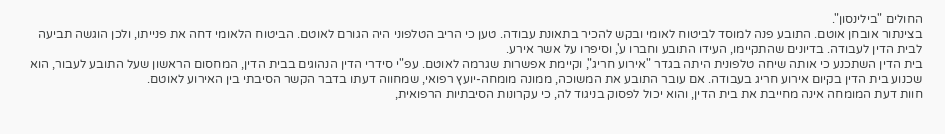החולים "בילינסון".
בצינתור אובחן אוטם. התובע פנה למוסד לביטוח לאומי ובקש להכיר בתאונת עבודה. טען כי הריב הטלפוני היה הגורם לאוטם. הביטוח הלאומי דחה את פנייתו, ולכן הוגשה תביעה לבית הדין לעבודה. בדיונים שהתקיימו, העידו התובע וחברו ע', וסיפרו על אשר אירע.
בית הדין השתכנע כי אותה שיחה טלפונית היתה בגדר "אירוע חריג", וקיימת אפשרות שגרמה לאוטם. עפ"י סידרי הדין הנהוגים בבית הדין, המחסום הראשון שעל התובע לעבור, הוא שכנוע בית הדין בקיום אירוע חריג בעבודה. אם עובר התובע את המשוכה, ממונה מומחה-יועץ רפואי, שמחווה דעתו בדבר הקשר הסיבתי בין האירוע לאוטם.
חוות דעת המומחה אינה מחייבת את בית הדין, והוא יכול לפסוק בניגוד לה, כי עקרונות הסיבתיות הרפואית,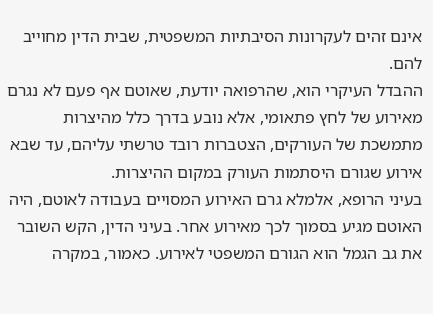אינם זהים לעקרונות הסיבתיות המשפטית, שבית הדין מחוייב להם.
ההבדל העיקרי הוא, שהרפואה יודעת, שאוטם אף פעם לא נגרם מאירוע של לחץ פתאומי, אלא נובע בדרך כלל מהיצרות מתמשכת של העורקים, הצטברות רובד טרשתי עליהם, עד שבא אירוע שגורם היסתמות העורק במקום ההיצרות.
בעיני הרופא, אלמלא גרם האירוע המסויים בעבודה לאוטם, היה האוטם מגיע בסמוך לכך מאירוע אחר. בעיני הדין, הקש השובר את גב הגמל הוא הגורם המשפטי לאירוע. כאמור, במקרה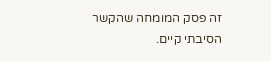זה פסק המומחה שהקשר הסיבתי קיים.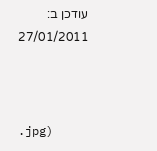עודכן ב: 27/01/2011



.jpg)